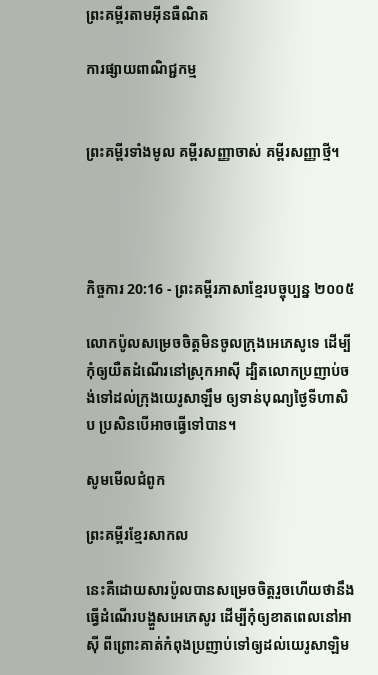ព្រះគម្ពីរតាមអ៊ីនធឺណិត

ការផ្សាយពាណិជ្ជកម្ម


ព្រះគម្ពីរទាំងមូល គម្ពីរសញ្ញាចាស់ គម្ពីរសញ្ញាថ្មី។




កិច្ចការ 20:16 - ព្រះគម្ពីរភាសាខ្មែរបច្ចុប្បន្ន ២០០៥

លោកប៉ូលសម្រេចចិត្តមិនចូលក្រុងអេភេសូទេ ដើម្បីកុំឲ្យយឺតដំណើរនៅស្រុកអាស៊ី ដ្បិតលោកប្រញាប់ចង់ទៅដល់ក្រុងយេរូ‌សាឡឹម ឲ្យទាន់បុណ្យថ្ងៃទីហា‌សិប ប្រសិនបើអាចធ្វើទៅបាន។

សូមមើលជំពូក

ព្រះគម្ពីរខ្មែរសាកល

នេះគឺដោយសារប៉ូលបានសម្រេចចិត្តរួចហើយថានឹងធ្វើដំណើរបង្ហួសអេភេសូរ ដើម្បីកុំឲ្យខាតពេលនៅអាស៊ី ពីព្រោះគាត់កំពុងប្រញាប់ទៅឲ្យដល់យេរូសាឡិម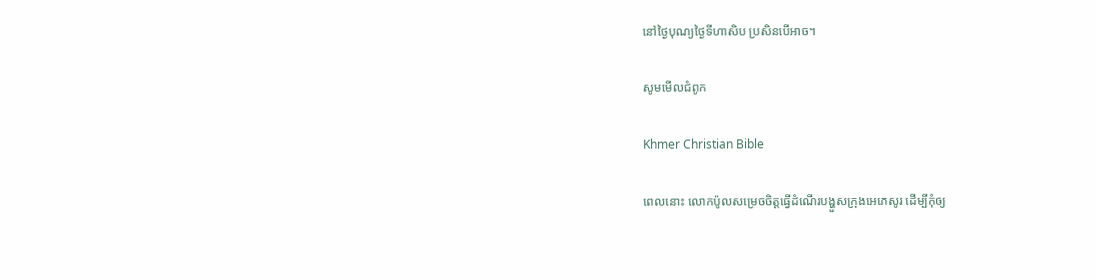នៅថ្ងៃបុណ្យថ្ងៃទីហាសិប ប្រសិនបើអាច។

សូមមើលជំពូក

Khmer Christian Bible

ពេលនោះ លោកប៉ូលសម្រេចចិត្ដធ្វើដំណើរបង្ហួសក្រុងអេភេសូរ ដើម្បីកុំឲ្យ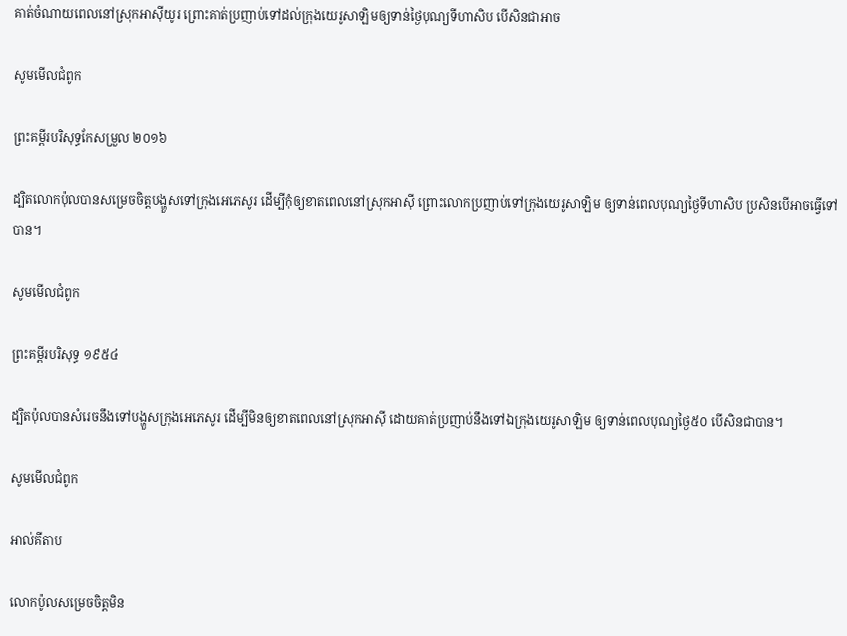គាត់ចំណាយពេលនៅស្រុកអាស៊ីយូរ ព្រោះគាត់ប្រញាប់ទៅដល់ក្រុងយេរូសាឡិមឲ្យទាន់ថ្ងៃបុណ្យទីហាសិប បើសិនជាអាច

សូមមើលជំពូក

ព្រះគម្ពីរបរិសុទ្ធកែសម្រួល ២០១៦

ដ្បិតលោកប៉ុលបានសម្រេចចិត្តបង្ហួសទៅក្រុងអេភេ‌សូរ ដើម្បីកុំឲ្យខាតពេលនៅស្រុកអាស៊ី ព្រោះលោកប្រញាប់ទៅក្រុងយេរូ‌សាឡិម ឲ្យទាន់ពេលបុណ្យថ្ងៃទីហាសិប ប្រសិន‌បើអាចធ្វើទៅបាន។

សូមមើលជំពូក

ព្រះគម្ពីរបរិសុទ្ធ ១៩៥៤

ដ្បិតប៉ុលបានសំរេចនឹងទៅបង្ហួសក្រុងអេភេសូរ ដើម្បីមិនឲ្យខាតពេលនៅស្រុកអាស៊ី ដោយគាត់ប្រញាប់នឹងទៅឯក្រុងយេរូ‌សាឡិម ឲ្យទាន់ពេលបុណ្យថ្ងៃ៥០ បើសិនជាបាន។

សូមមើលជំពូក

អាល់គីតាប

លោកប៉ូលសម្រេចចិត្ដមិន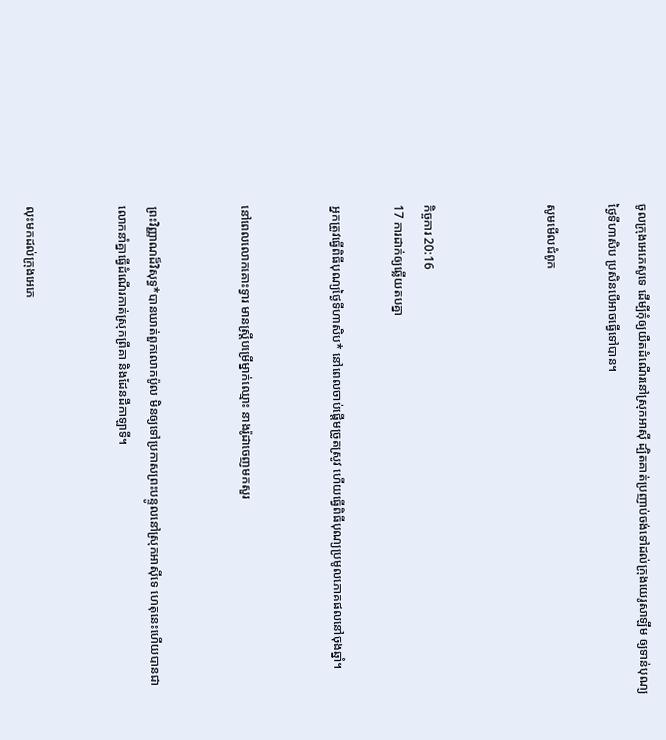ចូលក្រុងអេភេ‌សូទេ ដើម្បីកុំឲ្យយឺតដំណើរនៅស្រុកអាស៊ី ដ្បិតគាត់ប្រញាប់ចង់ទៅដល់ក្រុងយេរូ‌សាឡឹម ឲ្យទាន់បុណ្យថ្ងៃទីហា‌សិប ប្រសិនបើអាចធ្វើទៅបាន។

សូមមើលជំពូក



កិច្ចការ 20:16
17 ការដាក់ឲ្យឆ្លើយតបគ្នា

អ្នកត្រូវធ្វើពិធីបុណ្យថ្ងៃទីហា‌សិប* នៅពេលចាប់ផ្ដើមច្រូតស្រូវ ហើយធ្វើពិធីបុណ្យប្រមូលភោគ‌ផលនៅចុងឆ្នាំ។


នៅពេលលោកគោះទ្វារ មានស្ត្រីបម្រើម្នាក់ឈ្មោះ នាងរ៉ូដាចេញមកសួរ


ព្រះ‌វិញ្ញាណដ៏វិសុទ្ធ*បានឃាត់ពួកលោកប៉ូល មិនឲ្យទៅប្រកាសព្រះ‌បន្ទូលនៅស្រុកអាស៊ីទេ ហេតុនេះហើយបានជាលោកនាំគ្នាធ្វើដំណើរកាត់ស្រុកព្រីគា និងដែនដីកាឡាទី។


លុះមកដល់ក្រុងអេភេ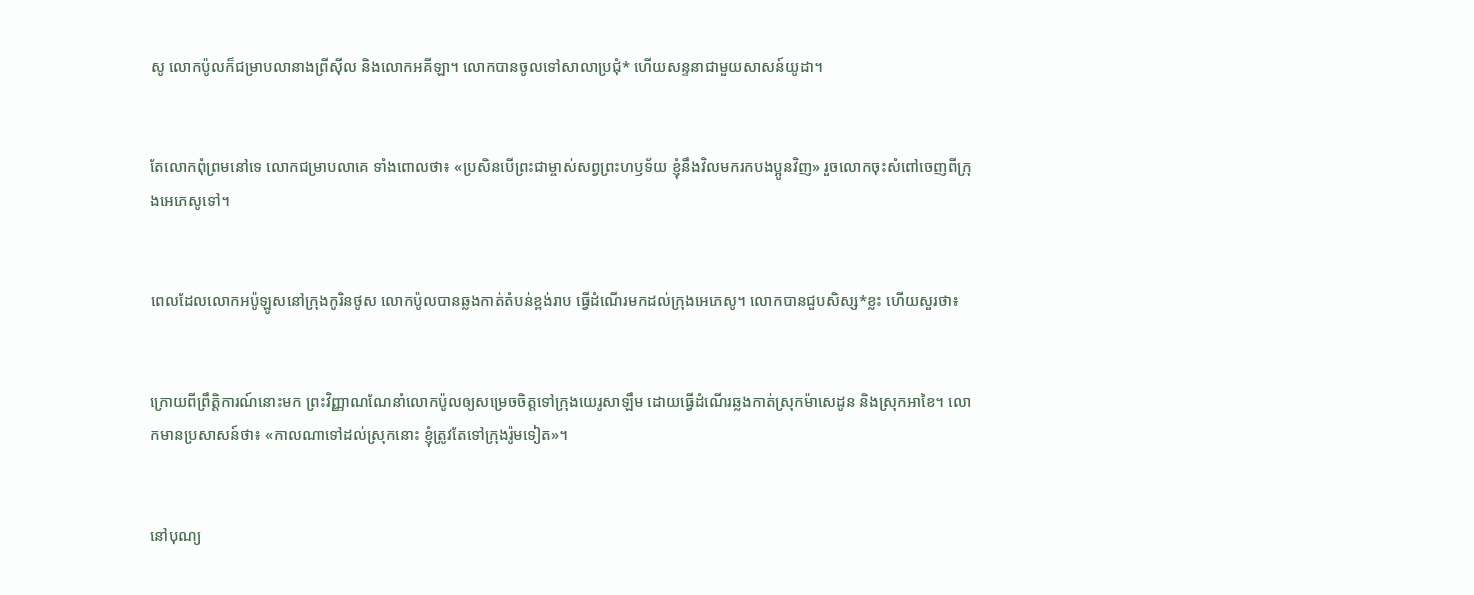សូ លោកប៉ូលក៏ជម្រាបលានាងព្រីស៊ីល និងលោកអគី‌ឡា។ លោកបានចូលទៅសាលាប្រជុំ* ហើយសន្ទនាជាមួយសាសន៍យូដា។


តែលោកពុំព្រមនៅទេ លោកជម្រាបលាគេ ទាំងពោលថា៖ «ប្រសិនបើព្រះ‌ជាម្ចាស់សព្វព្រះ‌ហឫទ័យ ខ្ញុំនឹងវិលមករកបងប្អូនវិញ» រួចលោកចុះសំពៅចេញពីក្រុងអេភេសូទៅ។


ពេលដែលលោកអប៉ូ‌ឡូសនៅក្រុងកូរិនថូស លោកប៉ូលបានឆ្លងកាត់តំបន់ខ្ពង់រាប ធ្វើដំណើរមកដល់ក្រុងអេភេសូ។ លោកបានជួបសិស្ស*ខ្លះ ហើយសួរថា៖


ក្រោយពីព្រឹត្តិ‌ការណ៍នោះមក ព្រះ‌វិញ្ញាណណែ‌នាំលោកប៉ូលឲ្យសម្រេចចិត្តទៅក្រុងយេរូ‌សាឡឹម ដោយធ្វើដំណើរឆ្លងកាត់ស្រុកម៉ាសេ‌ដូន និងស្រុកអាខៃ។ លោកមានប្រសាសន៍ថា៖ «កាលណាទៅដល់ស្រុកនោះ ខ្ញុំត្រូវតែទៅក្រុងរ៉ូមទៀត»។


នៅបុណ្យ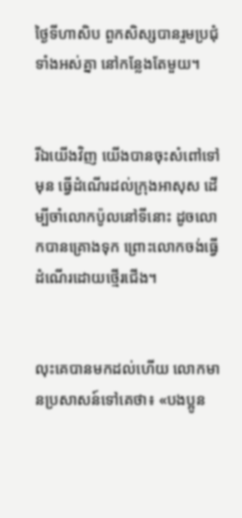ថ្ងៃទីហា‌សិប ពួកសិស្សបានរួមប្រជុំទាំងអស់គ្នា នៅកន្លែងតែមួយ។


រីឯយើងវិញ យើងបានចុះសំពៅទៅមុន ធ្វើដំណើរដល់ក្រុងអាសុស ដើម្បីចាំលោកប៉ូលនៅទីនោះ ដូចលោកបានគ្រោងទុក ព្រោះលោកចង់ធ្វើដំណើរដោយថ្មើរជើង។


លុះគេបានមកដល់ហើយ លោកមានប្រសាសន៍ទៅគេថា៖ «បងប្អូន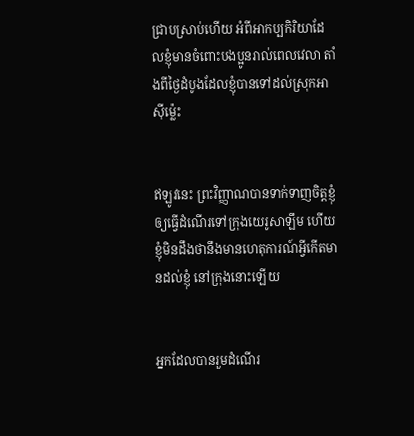ជ្រាបស្រាប់ហើយ អំពីអាកប្ប‌កិរិយាដែលខ្ញុំមានចំពោះបងប្អូនរាល់ពេលវេលា តាំងពីថ្ងៃដំបូងដែលខ្ញុំបានទៅដល់ស្រុកអាស៊ីម៉្លេះ


ឥឡូវនេះ ព្រះ‌វិញ្ញាណបានទាក់‌ទាញចិត្តខ្ញុំឲ្យធ្វើដំណើរទៅក្រុងយេរូ‌សាឡឹម ហើយខ្ញុំមិនដឹងថានឹងមានហេតុ‌ការណ៍អ្វីកើតមានដល់ខ្ញុំ នៅក្រុងនោះឡើយ


អ្នកដែលបានរួមដំណើរ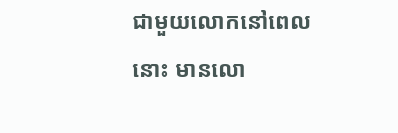ជាមួយលោកនៅពេលនោះ មានលោ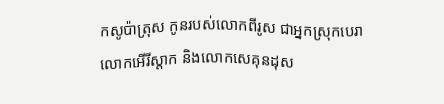កសូប៉ា‌ត្រុស កូនរបស់លោកពីរូស ជាអ្នកស្រុកបេរា លោកអើរី‌ស្ដាក និងលោកសេគុន‌ដុស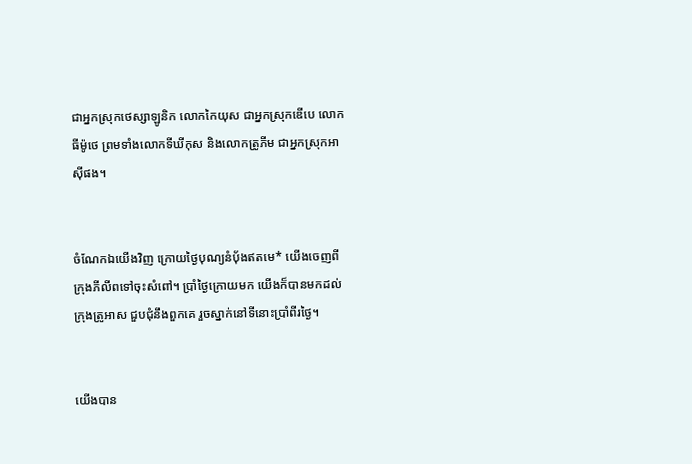ជាអ្នកស្រុកថេស្សា‌ឡូនិក លោកកៃយុស ជាអ្នកស្រុកឌើបេ លោកធីម៉ូថេ ព្រមទាំងលោកទីឃី‌កុស និងលោកត្រូភីម ជាអ្នកស្រុកអាស៊ីផង។


ចំណែកឯយើងវិញ ក្រោយថ្ងៃបុណ្យនំប៉័ងឥតមេ* យើងចេញពីក្រុងភីលីពទៅចុះសំពៅ។ ប្រាំថ្ងៃក្រោយមក យើងក៏បានមកដល់ក្រុងត្រូអាស ជួប‌ជុំនឹងពួកគេ រួចស្នាក់នៅទីនោះប្រាំ‌ពីរថ្ងៃ។


យើងបាន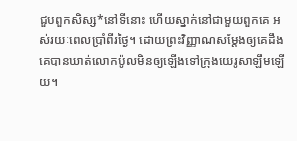ជួបពួកសិស្ស*នៅទីនោះ ហើយស្នាក់នៅជាមួយពួកគេ អស់រយៈពេលប្រាំ‌ពីរថ្ងៃ។ ដោយព្រះ‌វិញ្ញាណសម្តែងឲ្យគេដឹង គេបានឃាត់លោកប៉ូលមិនឲ្យឡើងទៅក្រុងយេរូ‌សាឡឹមឡើយ។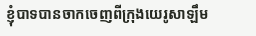ខ្ញុំបាទបានចាកចេញពីក្រុងយេរូ‌សាឡឹម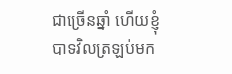ជាច្រើនឆ្នាំ ហើយខ្ញុំបាទវិលត្រឡប់មក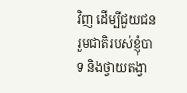វិញ ដើម្បីជួយជនរួមជាតិរបស់ខ្ញុំបាទ និងថ្វាយតង្វា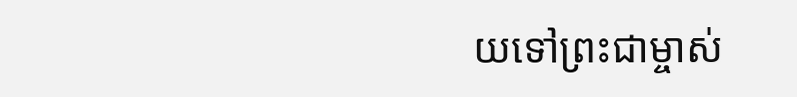យទៅព្រះ‌ជាម្ចាស់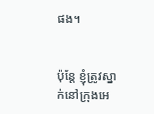ផង។


ប៉ុន្តែ ខ្ញុំត្រូវស្នាក់នៅក្រុងអេ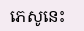ភេសូនេះ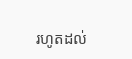រហូតដល់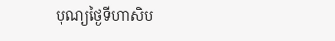បុណ្យថ្ងៃទីហា‌សិប